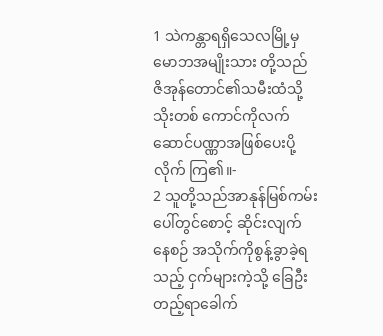1 သဲကန္တာရရှိသေလမြို့မှမောဘအမျိုးသား တို့သည် ဇိအုန်တောင်၏သမီးထံသို့သိုးတစ် ကောင်ကိုလက်ဆောင်ပဏ္ဏာအဖြစ်ပေးပို့လိုက် ကြ၏။-
2 သူတို့သည်အာနုန်မြစ်ကမ်းပေါ်တွင်စောင့် ဆိုင်းလျက်နေစဉ် အသိုက်ကိုစွန့်ခွာခဲ့ရသည့် ငှက်များကဲ့သို့ ခြေဦးတည့်ရာခေါက်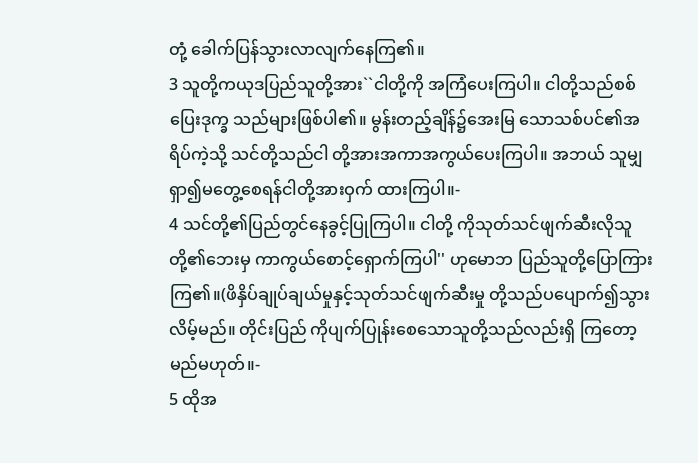တုံ့ ခေါက်ပြန်သွားလာလျက်နေကြ၏။
3 သူတို့ကယုဒပြည်သူတို့အား``ငါတို့ကို အကြံပေးကြပါ။ ငါတို့သည်စစ်ပြေးဒုက္ခ သည်များဖြစ်ပါ၏။ မွန်းတည့်ချိန်၌အေးမြ သောသစ်ပင်၏အရိပ်ကဲ့သို့ သင်တို့သည်ငါ တို့အားအကာအကွယ်ပေးကြပါ။ အဘယ် သူမျှရှာ၍မတွေ့စေရန်ငါတို့အားဝှက် ထားကြပါ။-
4 သင်တို့၏ပြည်တွင်နေခွင့်ပြုကြပါ။ ငါတို့ ကိုသုတ်သင်ဖျက်ဆီးလိုသူတို့၏ဘေးမှ ကာကွယ်စောင့်ရှောက်ကြပါ'' ဟုမောဘ ပြည်သူတို့ပြောကြားကြ၏။(ဖိနှိပ်ချုပ်ချယ်မှုနှင့်သုတ်သင်ဖျက်ဆီးမှု တို့သည်ပပျောက်၍သွားလိမ့်မည်။ တိုင်းပြည် ကိုပျက်ပြုန်းစေသောသူတို့သည်လည်းရှိ ကြတော့မည်မဟုတ်။-
5 ထိုအ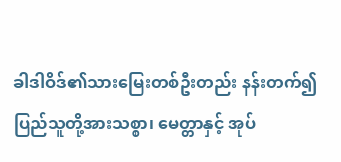ခါဒါဝိဒ်၏သားမြေးတစ်ဦးတည်း နန်းတက်၍ပြည်သူတို့အားသစ္စာ၊ မေတ္တာနှင့် အုပ်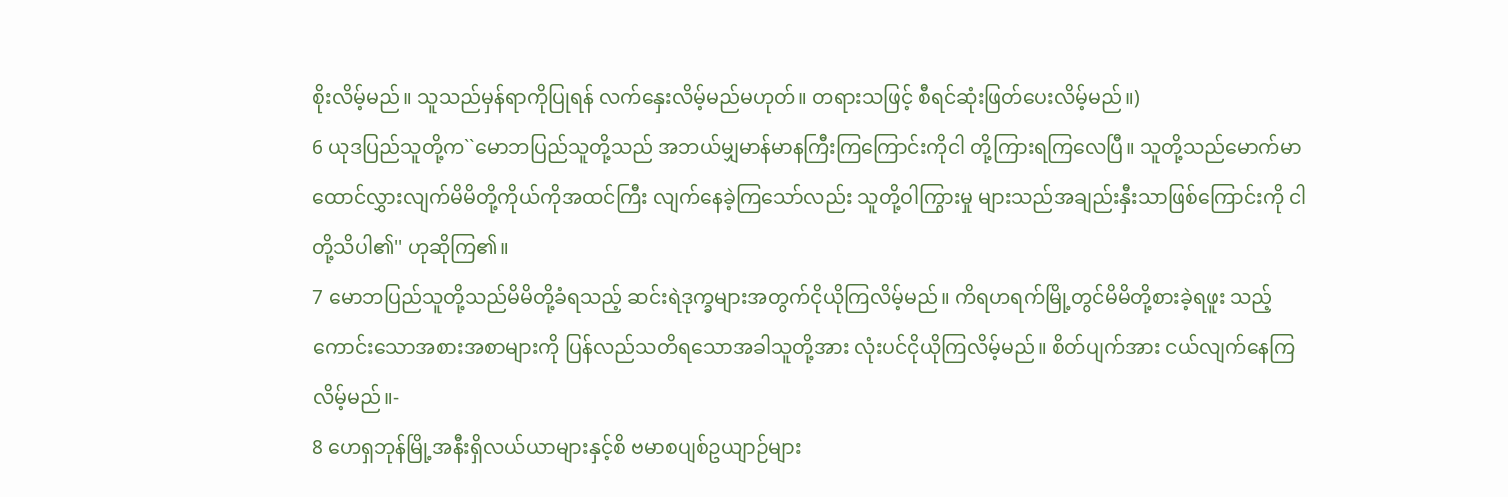စိုးလိမ့်မည်။ သူသည်မှန်ရာကိုပြုရန် လက်နှေးလိမ့်မည်မဟုတ်။ တရားသဖြင့် စီရင်ဆုံးဖြတ်ပေးလိမ့်မည်။)
6 ယုဒပြည်သူတို့က``မောဘပြည်သူတို့သည် အဘယ်မျှမာန်မာနကြီးကြကြောင်းကိုငါ တို့ကြားရကြလေပြီ။ သူတို့သည်မောက်မာ ထောင်လွှားလျက်မိမိတို့ကိုယ်ကိုအထင်ကြီး လျက်နေခဲ့ကြသော်လည်း သူတို့ဝါကြွားမှု များသည်အချည်းနှီးသာဖြစ်ကြောင်းကို ငါတို့သိပါ၏'' ဟုဆိုကြ၏။
7 မောဘပြည်သူတို့သည်မိမိတို့ခံရသည့် ဆင်းရဲဒုက္ခများအတွက်ငိုယိုကြလိမ့်မည်။ ကိရဟရက်မြို့တွင်မိမိတို့စားခဲ့ရဖူး သည့်ကောင်းသောအစားအစာများကို ပြန်လည်သတိရသောအခါသူတို့အား လုံးပင်ငိုယိုကြလိမ့်မည်။ စိတ်ပျက်အား ငယ်လျက်နေကြလိမ့်မည်။-
8 ဟေရှဘုန်မြို့အနီးရှိလယ်ယာများနှင့်စိ ဗမာစပျစ်ဥယျာဉ်များ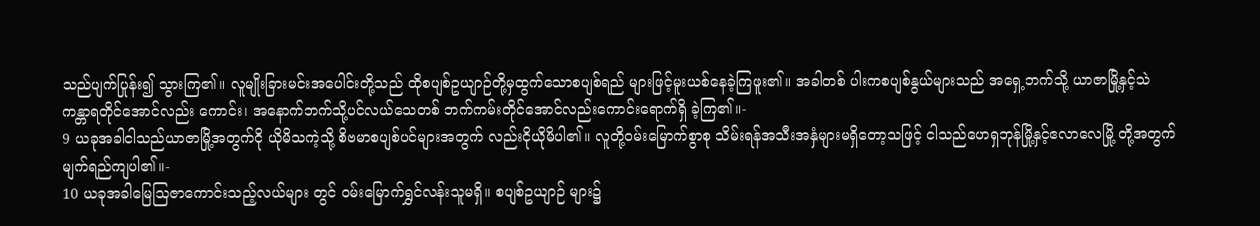သည်ပျက်ပြုန်း၍ သွားကြ၏။ လူမျိုးခြားမင်းအပေါင်းတို့သည် ထိုစပျစ်ဥယျာဉ်တို့မှထွက်သောစပျစ်ရည် များဖြင့်မူးယစ်နေခဲ့ကြဖူး၏။ အခါတစ် ပါးကစပျစ်နွယ်များသည် အရှေ့ဘက်သို့ ယာဇာမြို့နှင့်သဲကန္တာရတိုင်အောင်လည်း ကောင်း၊ အနောက်ဘက်သို့ပင်လယ်သေတစ် ဘက်ကမ်းတိုင်အောင်လည်းကောင်းရောက်ရှိ ခဲ့ကြ၏။-
9 ယခုအခါငါသည်ယာဇာမြို့အတွက်ငို ယိုမိသကဲ့သို့ စိဗမာစပျစ်ပင်များအတွက် လည်းငိုယိုမိပါ၏။ လူတို့ဝမ်းမြောက်စွာစု သိမ်းရန်အသီးအနှံများမရှိတော့သဖြင့် ငါသည်ဟေရှဘုန်မြို့နှင့်ဧလာလေမြို့ တို့အတွက်မျက်ရည်ကျပါ၏။-
10 ယခုအခါမြေသြဇာကောင်းသည့်လယ်များ တွင် ဝမ်းမြောက်ရွှင်လန်းသူမရှိ။ စပျစ်ဥယျာဉ် များ၌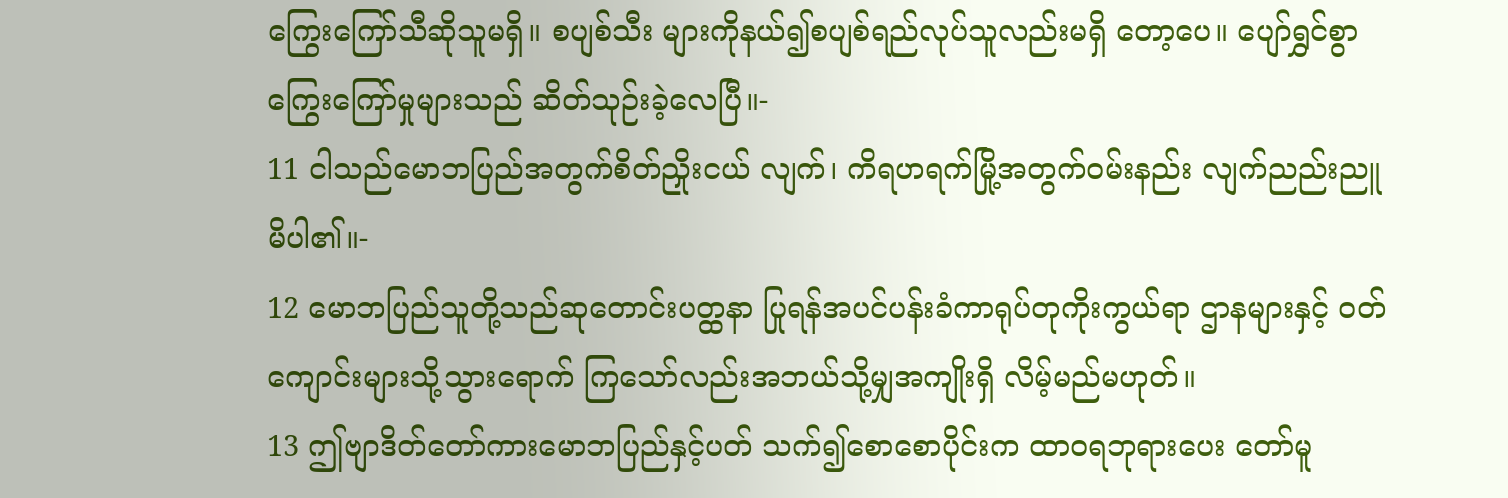ကြွေးကြော်သီဆိုသူမရှိ။ စပျစ်သီး များကိုနယ်၍စပျစ်ရည်လုပ်သူလည်းမရှိ တော့ပေ။ ပျော်ရွှင်စွာကြွေးကြော်မှုများသည် ဆိတ်သုဉ်းခဲ့လေပြီ။-
11 ငါသည်မောဘပြည်အတွက်စိတ်ညှိုးငယ် လျက်၊ ကိရဟရက်မြို့အတွက်ဝမ်းနည်း လျက်ညည်းညူမိပါ၏။-
12 မောဘပြည်သူတို့သည်ဆုတောင်းပတ္ထနာ ပြုရန်အပင်ပန်းခံကာရုပ်တုကိုးကွယ်ရာ ဌာနများနှင့် ဝတ်ကျောင်းများသို့သွားရောက် ကြသော်လည်းအဘယ်သို့မျှအကျိုးရှိ လိမ့်မည်မဟုတ်။
13 ဤဗျာဒိတ်တော်ကားမောဘပြည်နှင့်ပတ် သက်၍စောစောပိုင်းက ထာဝရဘုရားပေး တော်မူ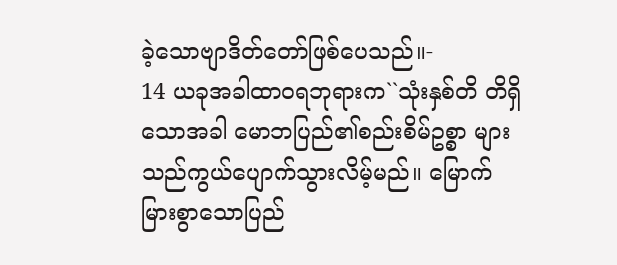ခဲ့သောဗျာဒိတ်တော်ဖြစ်ပေသည်။-
14 ယခုအခါထာဝရဘုရားက``သုံးနှစ်တိ တိရှိသောအခါ မောဘပြည်၏စည်းစိမ်ဥစ္စာ များသည်ကွယ်ပျောက်သွားလိမ့်မည်။ မြောက် မြားစွာသောပြည်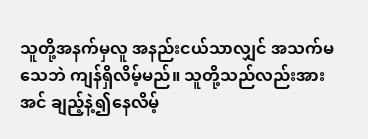သူတို့အနက်မှလူ အနည်းငယ်သာလျှင် အသက်မသေဘဲ ကျန်ရှိလိမ့်မည်။ သူတို့သည်လည်းအားအင် ချည့်နဲ့၍နေလိမ့်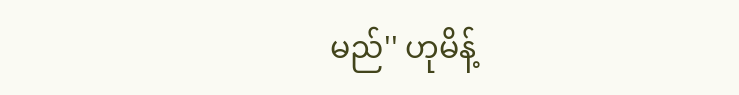မည်'' ဟုမိန့်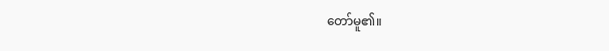တော်မူ၏။